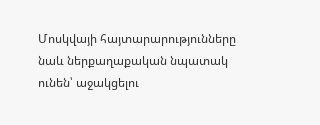Մոսկվայի հայտարարությունները նաև ներքաղաքական նպատակ ունեն՝ աջակցելու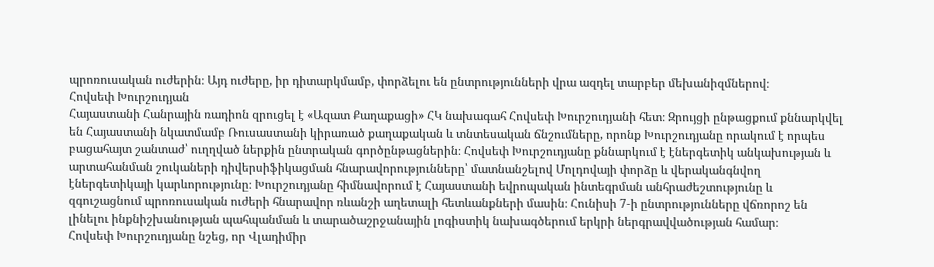պրոռուսական ուժերին։ Այդ ուժերը, իր դիտարկմամբ, փորձելու են ընտրությունների վրա ազդել տարբեր մեխանիզմներով։
Հովսեփ Խուրշուդյան
Հայաստանի Հանրային ռադիոն զրուցել է «Ազատ Քաղաքացի» ՀԿ նախագահ Հովսեփ Խուրշուդյանի հետ։ Զրույցի ընթացքում քննարկվել են Հայաստանի նկատմամբ Ռուսաստանի կիրառած քաղաքական և տնտեսական ճնշումները, որոնք Խուրշուդյանը որակում է որպես բացահայտ շանտաժ՝ ուղղված ներքին ընտրական գործընթացներին։ Հովսեփ Խուրշուդյանը քննարկում է էներգետիկ անկախության և արտահանման շուկաների դիվերսիֆիկացման հնարավորությունները՝ մատնանշելով Մոլդովայի փորձը և վերականգնվող էներգետիկայի կարևորությունը։ Խուրշուդյանը հիմնավորում է Հայաստանի եվրոպական ինտեգրման անհրաժեշտությունը և զգուշացնում պրոռուսական ուժերի հնարավոր ռևանշի աղետալի հետևանքների մասին։ Հունիսի 7‑ի ընտրությունները վճռորոշ են լինելու ինքնիշխանության պահպանման և տարածաշրջանային լոգիստիկ նախագծերում երկրի ներգրավվածության համար։
Հովսեփ Խուրշուդյանը նշեց, որ Վլադիմիր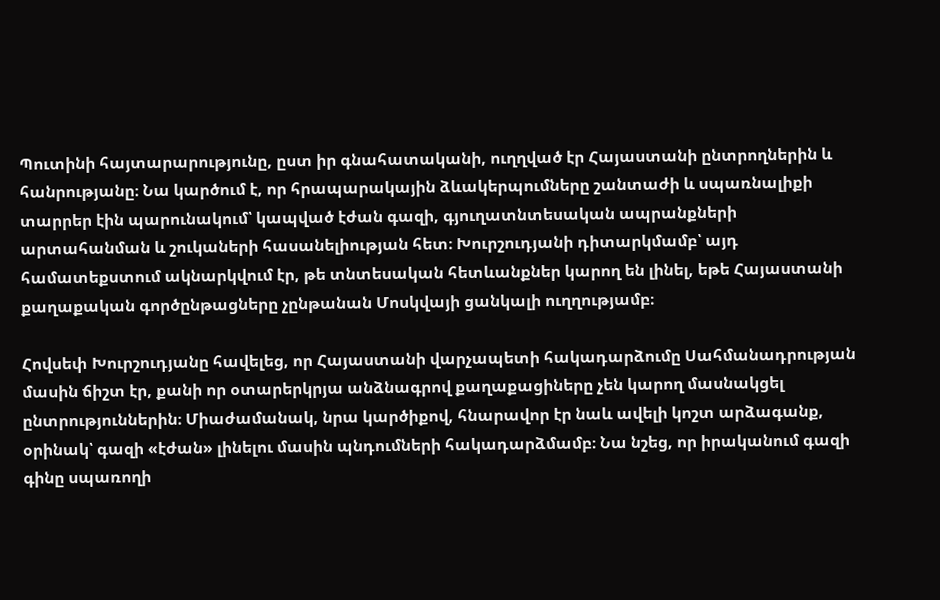Պուտինի հայտարարությունը, ըստ իր գնահատականի, ուղղված էր Հայաստանի ընտրողներին և հանրությանը։ Նա կարծում է, որ հրապարակային ձևակերպումները շանտաժի և սպառնալիքի տարրեր էին պարունակում՝ կապված էժան գազի, գյուղատնտեսական ապրանքների արտահանման և շուկաների հասանելիության հետ։ Խուրշուդյանի դիտարկմամբ՝ այդ համատեքստում ակնարկվում էր, թե տնտեսական հետևանքներ կարող են լինել, եթե Հայաստանի քաղաքական գործընթացները չընթանան Մոսկվայի ցանկալի ուղղությամբ։

Հովսեփ Խուրշուդյանը հավելեց, որ Հայաստանի վարչապետի հակադարձումը Սահմանադրության մասին ճիշտ էր, քանի որ օտարերկրյա անձնագրով քաղաքացիները չեն կարող մասնակցել ընտրություններին։ Միաժամանակ, նրա կարծիքով, հնարավոր էր նաև ավելի կոշտ արձագանք, օրինակ՝ գազի «էժան» լինելու մասին պնդումների հակադարձմամբ։ Նա նշեց, որ իրականում գազի գինը սպառողի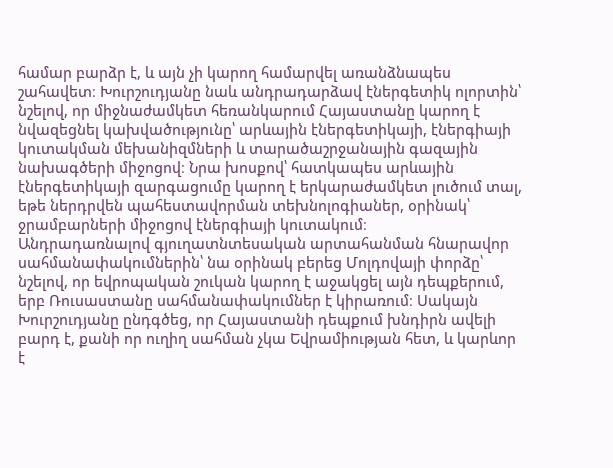համար բարձր է, և այն չի կարող համարվել առանձնապես շահավետ։ Խուրշուդյանը նաև անդրադարձավ էներգետիկ ոլորտին՝ նշելով, որ միջնաժամկետ հեռանկարում Հայաստանը կարող է նվազեցնել կախվածությունը՝ արևային էներգետիկայի, էներգիայի կուտակման մեխանիզմների և տարածաշրջանային գազային նախագծերի միջոցով։ Նրա խոսքով՝ հատկապես արևային էներգետիկայի զարգացումը կարող է երկարաժամկետ լուծում տալ, եթե ներդրվեն պահեստավորման տեխնոլոգիաներ, օրինակ՝ ջրամբարների միջոցով էներգիայի կուտակում։
Անդրադառնալով գյուղատնտեսական արտահանման հնարավոր սահմանափակումներին՝ նա օրինակ բերեց Մոլդովայի փորձը՝ նշելով, որ եվրոպական շուկան կարող է աջակցել այն դեպքերում, երբ Ռուսաստանը սահմանափակումներ է կիրառում։ Սակայն Խուրշուդյանը ընդգծեց, որ Հայաստանի դեպքում խնդիրն ավելի բարդ է, քանի որ ուղիղ սահման չկա Եվրամիության հետ, և կարևոր է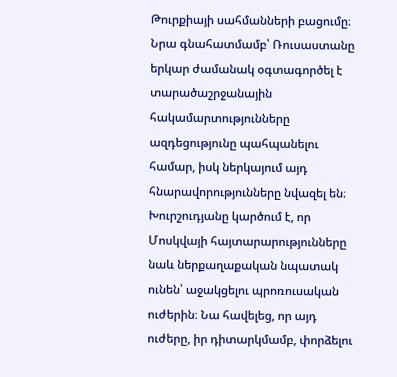Թուրքիայի սահմանների բացումը։ Նրա գնահատմամբ՝ Ռուսաստանը երկար ժամանակ օգտագործել է տարածաշրջանային հակամարտությունները ազդեցությունը պահպանելու համար, իսկ ներկայում այդ հնարավորությունները նվազել են։ Խուրշուդյանը կարծում է, որ Մոսկվայի հայտարարությունները նաև ներքաղաքական նպատակ ունեն՝ աջակցելու պրոռուսական ուժերին։ Նա հավելեց, որ այդ ուժերը, իր դիտարկմամբ, փորձելու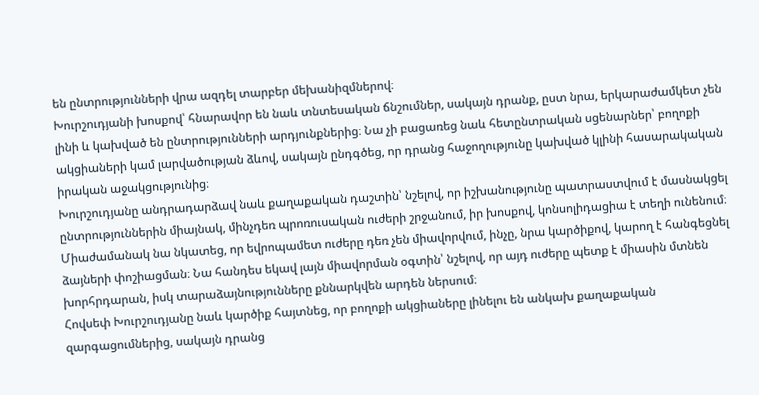են ընտրությունների վրա ազդել տարբեր մեխանիզմներով։
Խուրշուդյանի խոսքով՝ հնարավոր են նաև տնտեսական ճնշումներ, սակայն դրանք, ըստ նրա, երկարաժամկետ չեն լինի և կախված են ընտրությունների արդյունքներից։ Նա չի բացառեց նաև հետընտրական սցենարներ՝ բողոքի ակցիաների կամ լարվածության ձևով, սակայն ընդգծեց, որ դրանց հաջողությունը կախված կլինի հասարակական իրական աջակցությունից։
Խուրշուդյանը անդրադարձավ նաև քաղաքական դաշտին՝ նշելով, որ իշխանությունը պատրաստվում է մասնակցել ընտրություններին միայնակ, մինչդեռ պրոռուսական ուժերի շրջանում, իր խոսքով, կոնսոլիդացիա է տեղի ունենում։ Միաժամանակ նա նկատեց, որ եվրոպամետ ուժերը դեռ չեն միավորվում, ինչը, նրա կարծիքով, կարող է հանգեցնել ձայների փոշիացման։ Նա հանդես եկավ լայն միավորման օգտին՝ նշելով, որ այդ ուժերը պետք է միասին մտնեն խորհրդարան, իսկ տարաձայնությունները քննարկվեն արդեն ներսում։
Հովսեփ Խուրշուդյանը նաև կարծիք հայտնեց, որ բողոքի ակցիաները լինելու են անկախ քաղաքական զարգացումներից, սակայն դրանց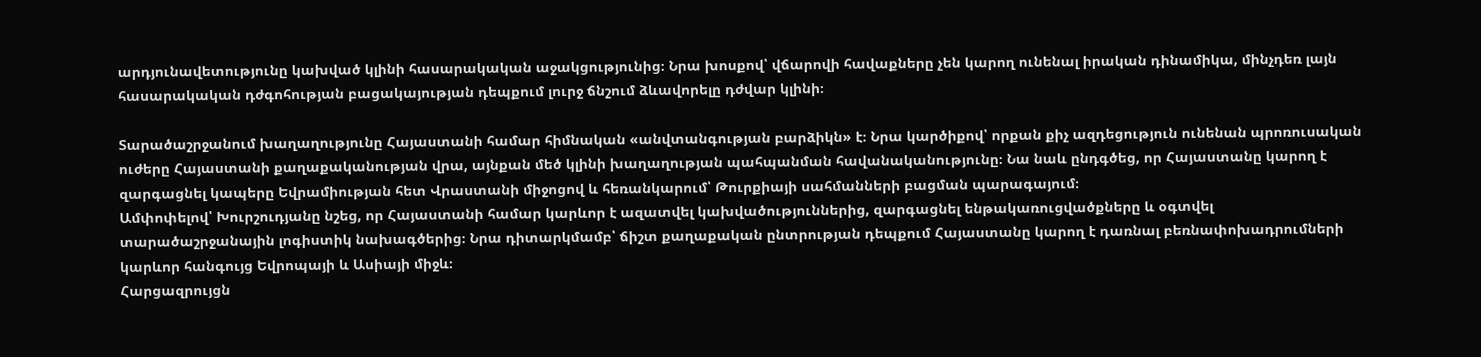արդյունավետությունը կախված կլինի հասարակական աջակցությունից։ Նրա խոսքով՝ վճարովի հավաքները չեն կարող ունենալ իրական դինամիկա, մինչդեռ լայն հասարակական դժգոհության բացակայության դեպքում լուրջ ճնշում ձևավորելը դժվար կլինի։

Տարածաշրջանում խաղաղությունը Հայաստանի համար հիմնական «անվտանգության բարձիկն» է։ Նրա կարծիքով՝ որքան քիչ ազդեցություն ունենան պրոռուսական ուժերը Հայաստանի քաղաքականության վրա, այնքան մեծ կլինի խաղաղության պահպանման հավանականությունը։ Նա նաև ընդգծեց, որ Հայաստանը կարող է զարգացնել կապերը Եվրամիության հետ Վրաստանի միջոցով և հեռանկարում՝ Թուրքիայի սահմանների բացման պարագայում։
Ամփոփելով՝ Խուրշուդյանը նշեց, որ Հայաստանի համար կարևոր է ազատվել կախվածություններից, զարգացնել ենթակառուցվածքները և օգտվել տարածաշրջանային լոգիստիկ նախագծերից։ Նրա դիտարկմամբ՝ ճիշտ քաղաքական ընտրության դեպքում Հայաստանը կարող է դառնալ բեռնափոխադրումների կարևոր հանգույց Եվրոպայի և Ասիայի միջև։
Հարցազրույցն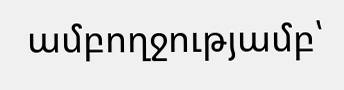ամբողջությամբ՝